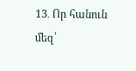13․ Որ հանուն մեզ՝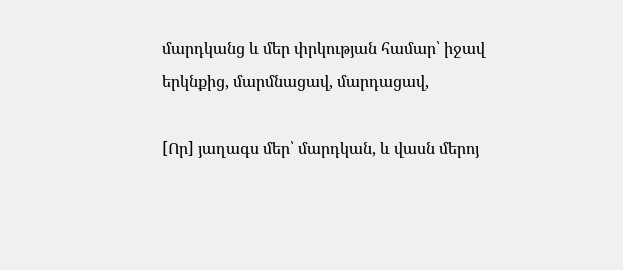մարդկանց և մեր փրկության համար՝ իջավ երկնքից, մարմնացավ, մարդացավ,

[Որ] յաղագս մեր՝ մարդկան, և վասն մերոյ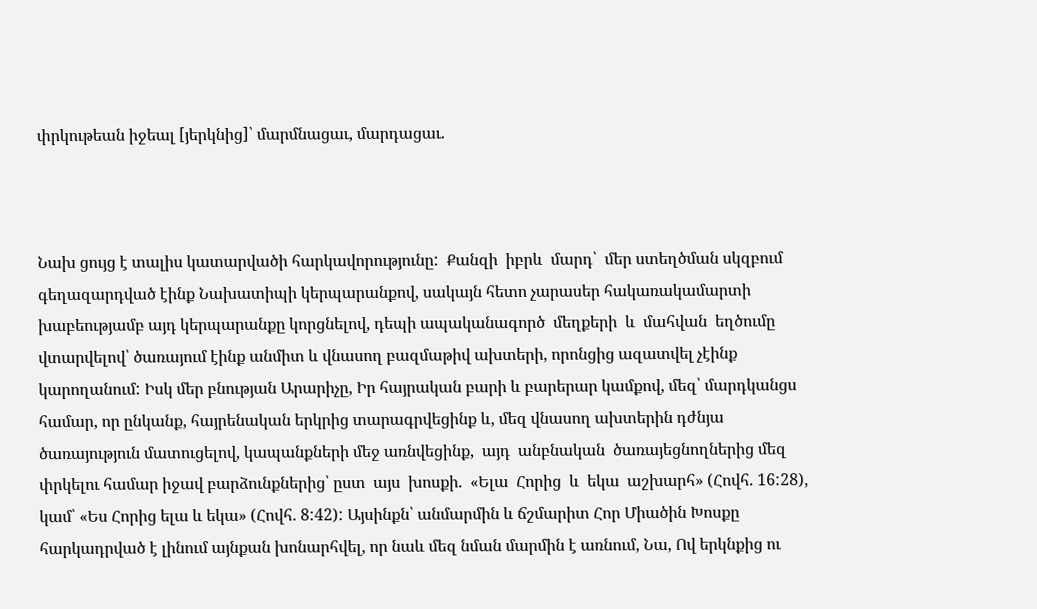փրկութեան իջեալ [յերկնից]՝ մարմնացաւ, մարդացաւ.



Նախ ցույց է տալիս կատարվածի հարկավորությունը:  Քանզի  իբրև  մարդ՝  մեր ստեղծման սկզբում գեղազարդված էինք Նախատիպի կերպարանքով, սակայն հետո չարասեր հակառակամարտի խաբեությամբ այդ կերպարանքը կորցնելով, դեպի ապականագործ  մեղքերի  և  մահվան  եղծումը վտարվելով՝ ծառայում էինք անմիտ և վնասող բազմաթիվ ախտերի, որոնցից ազատվել չէինք կարողանում: Իսկ մեր բնության Արարիչը, Իր հայրական բարի և բարերար կամքով, մեզ՝ մարդկանցս համար, որ ընկանք, հայրենական երկրից տարագրվեցինք և, մեզ վնասող ախտերին դժնյա ծառայություն մատուցելով, կապանքների մեջ առնվեցինք,  այդ  անբնական  ծառայեցնողներից մեզ փրկելու համար իջավ բարձունքներից՝ ըստ  այս  խոսքի.  «Ելա  Հորից  և  եկա  աշխարհ» (Հովհ. 16:28), կամ՝ «Ես Հորից ելա և եկա» (Հովհ. 8:42): Այսինքն՝ անմարմին և ճշմարիտ Հոր Միածին Խոսքը հարկադրված է լինում այնքան խոնարհվել, որ նաև մեզ նման մարմին է առնում, Նա, Ով երկնքից ու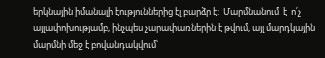երկնային իմանալի էություններից էլ բարձր է:  Մարմնանում  է  ո՛չ  այլափոխությամբ, ինչպես չարափառներին է թվում, այլ մարդկային մարմնի մեջ է բովանդակվում՝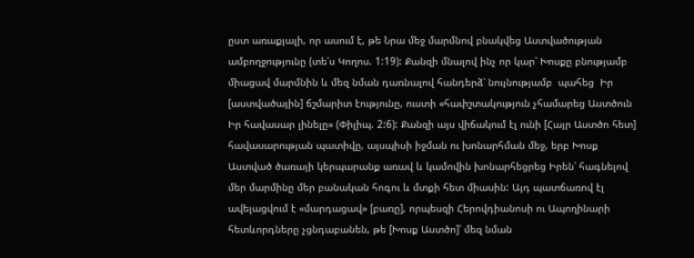ըստ առաքյալի, որ ասում է, թե Նրա մեջ մարմնով բնակվեց Աստվածության ամբողջությունը (տե՛ս Կողոս. 1:19): Քանզի մնալով ինչ որ կար՝ Խոսքը բնությամբ միացավ մարմնին և մեզ նման դառնալով հանդերձ՝ նույնությամբ  պահեց  Իր  [աստվածային] ճշմարիտ էությունը, ուստի «հափշտակություն չհամարեց Աստծուն Իր հավասար լինելը» (Փիլիպ. 2:6): Քանզի այս վիճակում էլ ունի [Հայր Աստծո հետ] հավասարության պատիվը, այսպիսի իջման ու խոնարհման մեջ, երբ Խոսք Աստված ծառայի կերպարանք առավ և կամովին խոնարհեցրեց Իրեն՝ հագնելով մեր մարմինը մեր բանական հոգու և մտքի հետ միասին: Այդ պատճառով էլ ավելացվում է «մարդացավ» [բառը], որպեսզի Հերովդիանոսի ու Ապողինարի հետևորդները չցնդաբանեն, թե [Խոսք Աստծո]՝ մեզ նման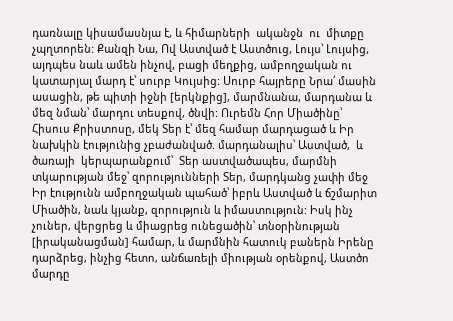դառնալը կիսամասնյա է, և հիմարների  ականջն  ու  միտքը  չպղտորեն: Քանզի Նա, Ով Աստված է Աստծուց, Լույս՝ Լույսից, այդպես նաև ամեն ինչով, բացի մեղքից, ամբողջական ու կատարյալ մարդ է՝ սուրբ Կույսից: Սուրբ հայրերը Նրա՛ մասին ասացին, թե պիտի իջնի [երկնքից], մարմնանա, մարդանա և մեզ նման՝ մարդու տեսքով, ծնվի: Ուրեմն Հոր Միածինը՝ Հիսուս Քրիստոսը, մեկ Տեր է՝ մեզ համար մարդացած և Իր նախկին էությունից չբաժանված. մարդանալիս՝ Աստված,  և  ծառայի  կերպարանքում՝  Տեր աստվածապես, մարմնի տկարության մեջ՝ զորությունների Տեր, մարդկանց չափի մեջ Իր էությունն ամբողջական պահած՝ իբրև Աստված և ճշմարիտ Միածին, նաև կյանք, զորություն և իմաստություն: Իսկ ինչ չուներ, վերցրեց և միացրեց ունեցածին՝ տնօրինության [իրականացման] համար, և մարմնին հատուկ բաներն Իրենը դարձրեց, ինչից հետո, անճառելի միության օրենքով, Աստծո մարդը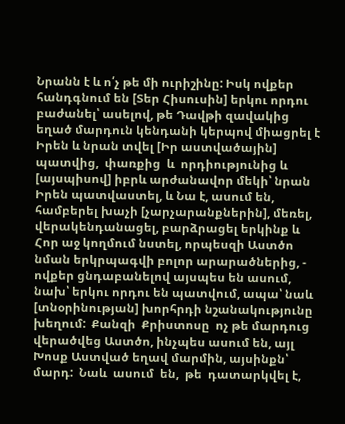Նրանն է և ո՛չ թե մի ուրիշինը: Իսկ ովքեր հանդգնում են [Տեր Հիսուսին] երկու որդու բաժանել՝ ասելով, թե Դավթի զավակից եղած մարդուն կենդանի կերպով միացրել է Իրեն և նրան տվել [Իր աստվածային]  պատվից,  փառքից  և  որդիությունից և [այսպիսով] իբրև արժանավոր մեկի՝ նրան Իրեն պատվաստել, և Նա է, ասում են, համբերել խաչի [չարչարանքներին], մեռել, վերակենդանացել, բարձրացել երկինք և Հոր աջ կողմում նստել, որպեսզի Աստծո նման երկրպագվի բոլոր արարածներից, - ովքեր ցնդաբանելով այսպես են ասում, նախ՝ երկու որդու են պատվում, ապա՝ նաև [տնօրինության] խորհրդի նշանակությունը  խեղում:  Քանզի  Քրիստոսը  ոչ թե մարդուց վերածվեց Աստծո, ինչպես ասում են, այլ Խոսք Աստված եղավ մարմին, այսինքն՝  մարդ:  Նաև  ասում  են,  թե  դատարկվել է,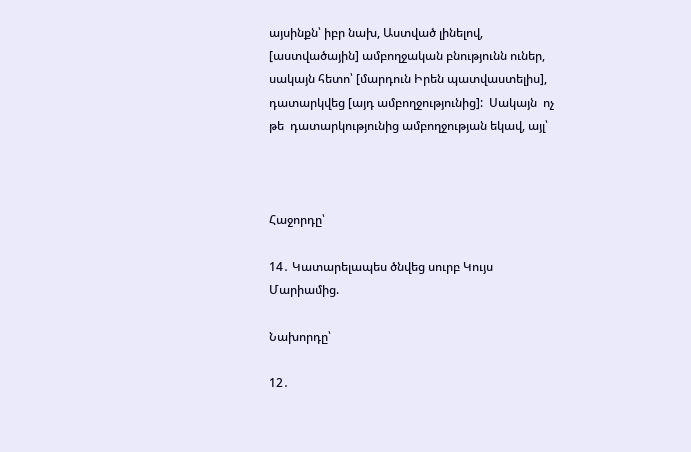այսինքն՝ իբր նախ, Աստված լինելով, [աստվածային] ամբողջական բնությունն ուներ, սակայն հետո՝ [մարդուն Իրեն պատվաստելիս], դատարկվեց [այդ ամբողջությունից]:  Սակայն  ոչ  թե  դատարկությունից ամբողջության եկավ, այլ՝



Հաջորդը՝

14․ Կատարելապես ծնվեց սուրբ Կույս Մարիամից.

Նախորդը՝

12․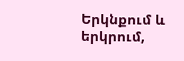Երկնքում և երկրում,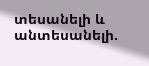տեսանելի և անտեսանելի.